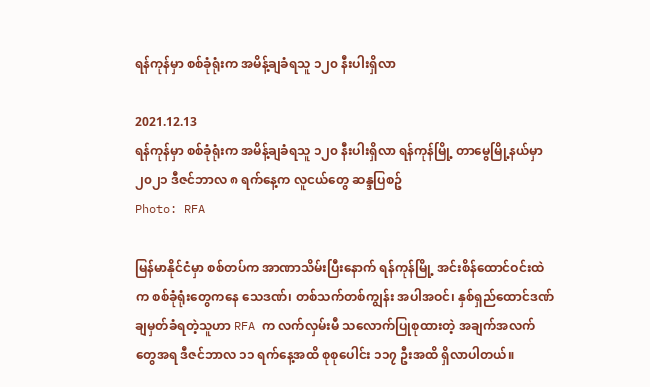ရန်ကုန်မှာ စစ်ခုံရုံးက အမိန့်ချခံရသူ ၁၂၀ နီးပါးရှိလာ

2021.12.13
ရန်ကုန်မှာ စစ်ခုံရုံးက အမိန့်ချခံရသူ ၁၂၀ နီးပါးရှိလာ ရန်ကုန်မြို့ တာမွေမြို့နယ်မှာ ၂၀၂၁ ဒီဇင်ဘာလ ၈ ရက်နေ့က လူငယ်တွေ ဆန္ဒပြစဥ်
Photo: RFA

မြန်မာနိုင်ငံမှာ စစ်တပ်က အာဏာသိမ်းပြီးနောက် ရန်ကုန်မြို့ အင်းစိန်ထောင်ဝင်းထဲက စစ်ခုံရုံးတွေကနေ သေဒဏ်၊ တစ်သက်တစ်ကျွန်း အပါအဝင်၊ နှစ်ရှည်ထောင်ဒဏ်ချမှတ်ခံရတဲ့သူဟာ RFA က လက်လှမ်းမီ သလောက်ပြုစုထားတဲ့ အချက်အလက်တွေအရ ဒီဇင်ဘာလ ၁၁ ရက်နေ့အထိ စုစုပေါင်း ၁၁၇ ဦးအထိ ရှိလာပါတယ်။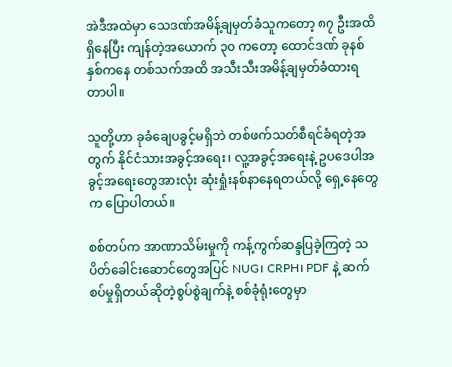အဲဒီအထဲမှာ သေဒဏ်အမိန့်ချမှတ်ခံသူကတော့ ၈၇ ဦးအထိရှိနေပြီး ကျန်တဲ့အယောက် ၃၀ ကတော့ ထောင်ဒဏ် ခုနစ်နှစ်ကနေ တစ်သက်အထိ အသီးသီးအမိန့်ချမှတ်ခံထားရတာပါ။

သူတို့ဟာ ခုခံချေပခွင့်မရှိဘဲ တစ်ဖက်သတ်စီရင်ခံရတဲ့အတွက် နိုင်ငံသားအခွင့်အရေး၊ လူ့အခွင့်အရေးနဲ့ ဥပဒေပါအခွင့်အရေးတွေအားလုံး ဆုံးရှုံးနစ်နာနေရတယ်လို့ ရှေ့နေတွေက ပြောပါတယ်။

စစ်တပ်က အာဏာသိမ်းမှုကို ကန့်ကွက်ဆန္ဒပြခဲ့ကြတဲ့ သပိတ်ခေါင်းဆောင်တွေအပြင် NUG၊ CRPH၊ PDF နဲ့ ဆက်စပ်မှုရှိတယ်ဆိုတဲ့စွပ်စွဲချက်နဲ့ စစ်ခုံရုံးတွေမှာ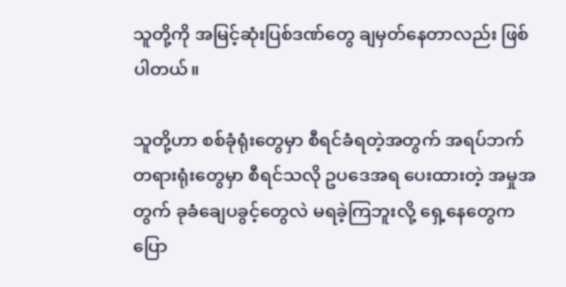သူတို့ကို အမြင့်ဆုံးပြစ်ဒဏ်တွေ ချမှတ်နေတာလည်း ဖြစ်ပါတယ်။

သူတို့ဟာ စစ်ခုံရုံးတွေမှာ စီရင်ခံရတဲ့အတွက် အရပ်ဘက်တရားရုံးတွေမှာ စီရင်သလို ဥပဒေအရ ပေးထားတဲ့ အမှုအတွက် ခုခံချေပခွင့်တွေလဲ မရခဲ့ကြဘူးလို့ ရှေ့နေတွေက ပြော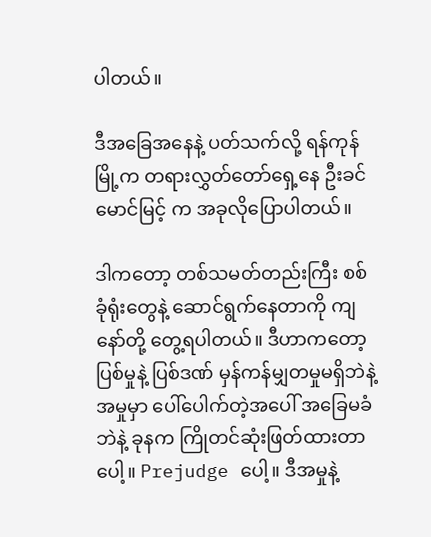ပါတယ်။

ဒီအခြေအနေနဲ့ ပတ်သက်လို့ ရန်ကုန်မြို့က တရားလွှတ်တော်ရှေ့နေ ဦးခင်မောင်မြင့် က အခုလိုပြောပါတယ်။

ဒါကတော့ တစ်သမတ်တည်းကြီး စစ်ခုံရုံးတွေနဲ့ ဆောင်ရွက်နေတာကို ကျနော်တို့ တွေ့ရပါတယ်။ ဒီဟာကတော့ ပြစ်မှုနဲ့ ပြစ်ဒဏ် မှန်ကန်မျှတမှုမရှိဘဲနဲ့ အမှုမှာ ပေါ်ပေါက်တဲ့အပေါ် အခြေမခံဘဲနဲ့ ခုနက ကြိုတင်ဆုံးဖြတ်ထားတာပေါ့။ Prejudge ပေါ့။ ဒီအမှုနဲ့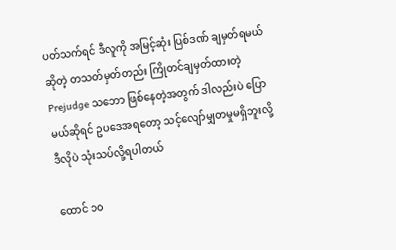ပတ်သက်ရင် ဒီလူကို အမြင့်ဆုံး ပြစ်ဒဏ် ချမှတ်ရမယ်ဆိုတဲ့ တသတ်မှတ်တည်း ကြိုတင်ချမှတ်ထားတဲ့ Prejudge သဘော ဖြစ်နေတဲ့အတွက် ဒါလည်းပဲ ပြောမယ်ဆိုရင် ဥပဒေအရတော့ သင့်လျော်မျှတမှုမရှိဘူးလို့ ဒီလိုပဲ သုံးသပ်လို့ရပါတယ်

ထောင် ၁၀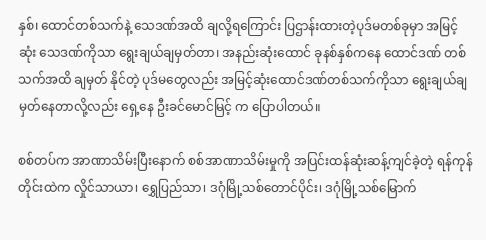နှစ်၊ ထောင်တစ်သက်နဲ့ သေဒဏ်အထိ ချလို့ရကြောင်း ပြဌာန်းထားတဲ့ပုဒ်မတစ်ခုမှာ အမြင့်ဆုံး သေဒဏ်ကိုသာ ရွေးချယ်ချမှတ်တာ၊ အနည်းဆုံးထောင် ခုနစ်နှစ်ကနေ ထောင်ဒဏ် တစ်သက်အထိ ချမှတ် နိုင်တဲ့ ပုဒ်မတွေလည်း အမြင့်ဆုံးထောင်ဒဏ်တစ်သက်ကိုသာ ရွေးချယ်ချမှတ်နေတာလို့လည်း ရှေ့နေ ဦးခင်မောင်မြင့် က ပြောပါတယ်။

စစ်တပ်က အာဏာသိမ်းပြီးနောက် စစ်အာဏာသိမ်းမှုကို အပြင်းထန်ဆုံးဆန့်ကျင်ခဲ့တဲ့ ရန်ကုန်တိုင်းထဲက လှိုင်သာယာ၊ ရွှေပြည်သာ၊ ဒဂုံမြို့သစ်တောင်ပိုင်း၊ ဒဂုံမြို့သစ်မြောက်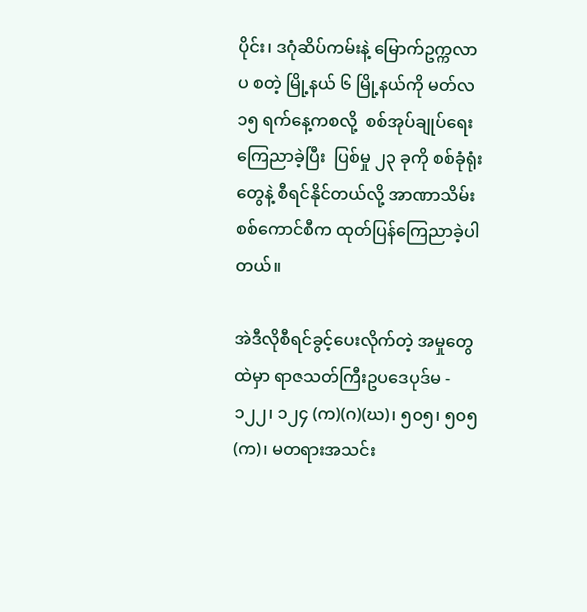ပိုင်း၊ ဒဂုံဆိပ်ကမ်းနဲ့ မြောက်ဥက္ကလာပ စတဲ့ မြို့နယ် ၆ မြို့နယ်ကို မတ်လ ၁၅ ရက်နေ့ကစလို့  စစ်အုပ်ချုပ်ရေးကြေညာခဲ့ပြီး  ပြစ်မှု ၂၃ ခုကို စစ်ခုံရုံးတွေနဲ့ စီရင်နိုင်တယ်လို့ အာဏာသိမ်းစစ်ကောင်စီက ထုတ်ပြန်ကြေညာခဲ့ပါတယ်။

အဲဒီလိုစီရင်ခွင့်ပေးလိုက်တဲ့ အမှုတွေထဲမှာ ရာဇသတ်ကြီးဥပဒေပုဒ်မ - ၁၂၂၊ ၁၂၄ (က)(ဂ)(ဃ)၊ ၅၀၅၊ ၅၀၅(က)၊ မတရားအသင်း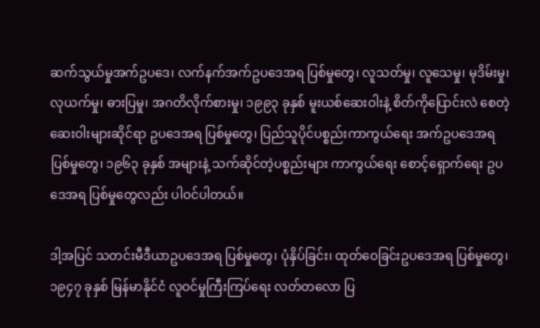ဆက်သွယ်မှုအက်ဥပဒေ၊ လက်နက်အက်ဥပဒေအရ ပြစ်မှုတွေ၊ လူသတ်မှု၊ လူသေမှု၊ မုဒိမ်းမှု၊ လုယက်မှု၊ ဓားပြမှု၊ အဂတိလိုက်စားမှု၊ ၁၉၉၃ ခုနှစ် မူးယစ်ဆေးဝါးနဲ့ စိတ်ကိုပြောင်းလဲ စေတဲ့ ဆေးဝါးများဆိုင်ရာ ဥပဒေအရ ပြစ်မှုတွေ၊ ပြည်သူပိုင်ပစ္စည်းကာကွယ်ရေး အက်ဥပဒေအရ ပြစ်မှုတွေ၊ ၁၉၆၃ ခုနှစ် အများနဲ့ သက်ဆိုင်တဲ့ပစ္စည်းများ ကာကွယ်ရေး စောင့်ရှောက်ရေး ဥပဒေအရ ပြစ်မှုတွေလည်း ပါဝင်ပါတယ်။

ဒါ့အပြင် သတင်းမီဒီယာဥပဒေအရ ပြစ်မှုတွေ၊ ပုံနှိပ်ခြင်း၊ ထုတ်ဝေခြင်းဥပဒေအရ ပြစ်မှုတွေ၊ ၁၉၄၇ ခုနှစ် မြန်မာနိုင်ငံ လူဝင်မှုကြီးကြပ်ရေး လတ်တလော ပြ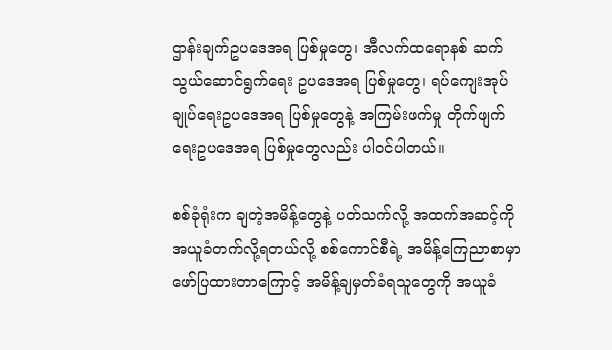ဌာန်းချက်ဥပဒေအရ ပြစ်မှုတွေ၊ အီလက်ထရောနစ် ဆက်သွယ်ဆောင်ရွက်ရေး ဥပဒေအရ ပြစ်မှုတွေ၊ ရပ်ကျေးအုပ်ချုပ်ရေးဥပဒေအရ ပြစ်မှုတွေနဲ့ အကြမ်းဖက်မှု တိုက်ဖျက်ရေးဥပဒေအရ ပြစ်မှုတွေလည်း ပါဝင်ပါတယ်။

စစ်ခုံရုံးက ချတဲ့အမိန့်တွေနဲ့ ပတ်သက်လို့ အထက်အဆင့်ကို အယူခံတက်လို့ရတယ်လို့ စစ်ကောင်စီရဲ့ အမိန့်ကြေညာစာမှာ ဖော်ပြထားတာကြောင့် အမိန့်ချမှတ်ခံရသူတွေကို အယူခံ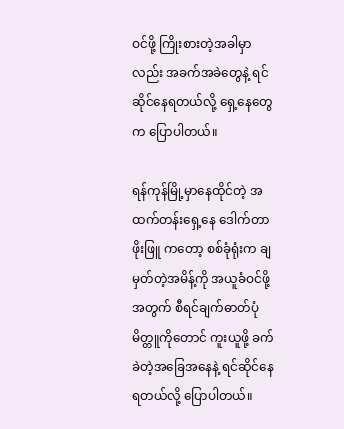ဝင်ဖို့ ကြိုးစားတဲ့အခါမှာလည်း အခက်အခဲတွေနဲ့ ရင်ဆိုင်နေရတယ်လို့ ရှေ့နေတွေက ပြောပါတယ်။

ရန်ကုန်မြို့မှာနေထိုင်တဲ့ အထက်တန်းရှေ့နေ ဒေါက်တာ ဖိုးဖြူ ကတော့ စစ်ခုံရုံးက ချမှတ်တဲ့အမိန့်ကို အယူခံဝင်ဖို့အတွက် စီရင်ချက်ဓာတ်ပုံမိတ္တူကိုတောင် ကူးယူဖို့ ခက်ခဲတဲ့အခြေအနေနဲ့ ရင်ဆိုင်နေရတယ်လို့ ပြောပါတယ်။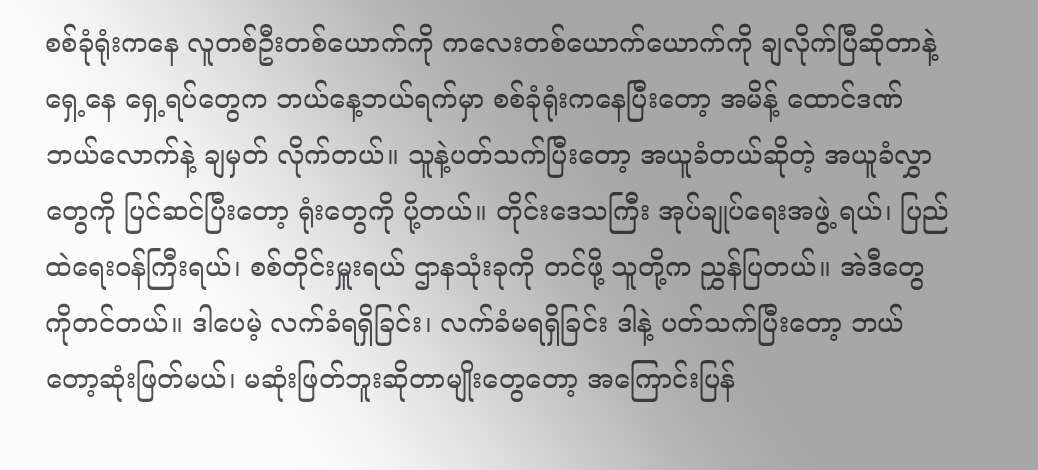စစ်ခုံရုံးကနေ လူတစ်ဦးတစ်ယောက်ကို ကလေးတစ်ယောက်ယောက်ကို ချလိုက်ပြီဆိုတာနဲ့ ရှေ့နေ ရှေ့ရပ်တွေက ဘယ်နေ့ဘယ်ရက်မှာ စစ်ခုံရုံးကနေပြီးတော့ အမိန့် ထောင်ဒဏ် ဘယ်လောက်နဲ့ ချမှတ် လိုက်တယ်။ သူနဲ့ပတ်သက်ပြီးတော့ အယူခံတယ်ဆိုတဲ့ အယူခံလွှာတွေကို ပြင်ဆင်ပြီးတော့ ရုံးတွေကို ပို့တယ်။ တိုင်းဒေသကြီး အုပ်ချုပ်ရေးအဖွဲ့ ရယ်၊ ပြည်ထဲရေးဝန်ကြီးရယ်၊ စစ်တိုင်းမှူးရယ် ဌာနသုံးခုကို တင်ဖို့ သူတို့က ညွှန်ပြတယ်။ အဲဒီတွေကိုတင်တယ်။ ဒါပေမဲ့ လက်ခံရရှိခြင်း၊ လက်ခံမရရှိခြင်း ဒါနဲ့ ပတ်သက်ပြီးတော့ ဘယ်တော့ဆုံးဖြတ်မယ်၊ မဆုံးဖြတ်ဘူးဆိုတာမျိုးတွေတော့ အကြောင်းပြန်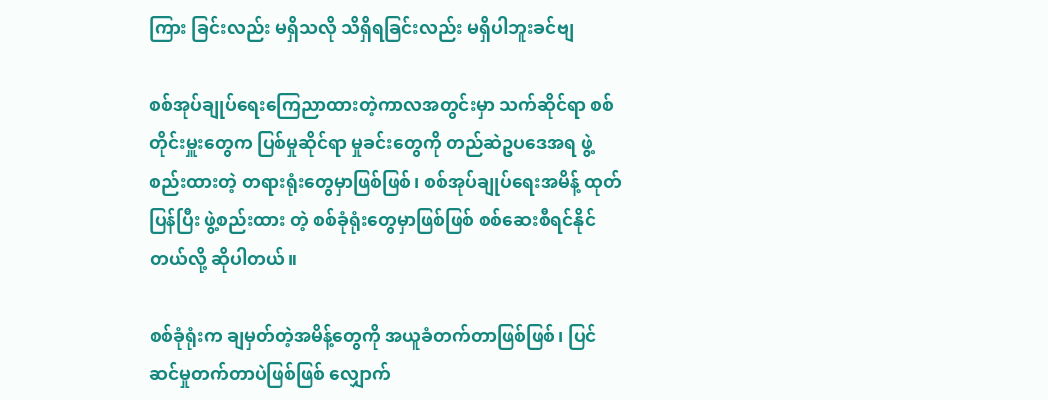ကြား ခြင်းလည်း မရှိသလို သိရှိရခြင်းလည်း မရှိပါဘူးခင်ဗျ

စစ်အုပ်ချုပ်ရေးကြေညာထားတဲ့ကာလအတွင်းမှာ သက်ဆိုင်ရာ စစ်တိုင်းမှူးတွေက ပြစ်မှုဆိုင်ရာ မှုခင်းတွေကို တည်ဆဲဥပဒေအရ ဖွဲ့စည်းထားတဲ့ တရားရုံးတွေမှာဖြစ်ဖြစ်၊ စစ်အုပ်ချုပ်ရေးအမိန့် ထုတ်ပြန်ပြီး ဖွဲ့စည်းထား တဲ့ စစ်ခုံရုံးတွေမှာဖြစ်ဖြစ် စစ်ဆေးစီရင်နိုင်တယ်လို့ ဆိုပါတယ်။

စစ်ခုံရုံးက ချမှတ်တဲ့အမိန့်တွေကို အယူခံတက်တာဖြစ်ဖြစ်၊ ပြင်ဆင်မှုတက်တာပဲဖြစ်ဖြစ် လျှောက်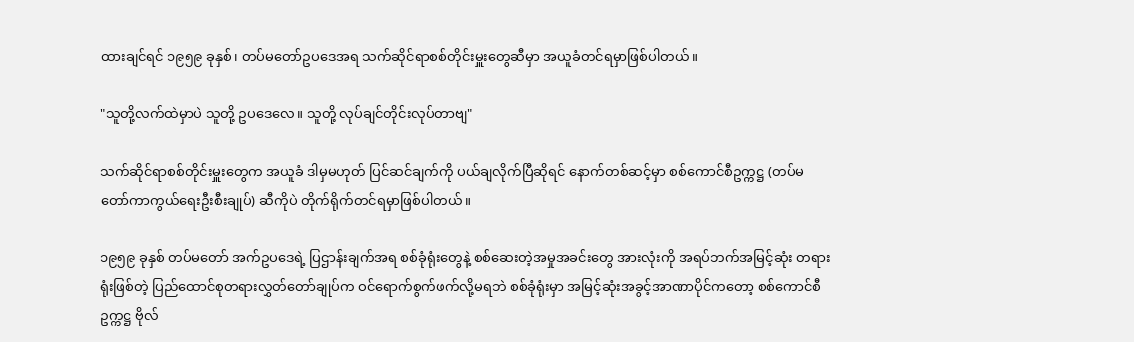ထားချင်ရင် ၁၉၅၉ ခုနှစ်၊ တပ်မတော်ဥပဒေအရ သက်ဆိုင်ရာစစ်တိုင်းမှူးတွေဆီမှာ အယူခံတင်ရမှာဖြစ်ပါတယ်။

"သူတို့လက်ထဲမှာပဲ သူတို့ ဥပဒေလေ။ သူတို့ လုပ်ချင်တိုင်းလုပ်တာဗျ"

သက်ဆိုင်ရာစစ်တိုင်းမှူးတွေက အယူခံ ဒါမှမဟုတ် ပြင်ဆင်ချက်ကို ပယ်ချလိုက်ပြီဆိုရင် နောက်တစ်ဆင့်မှာ စစ်ကောင်စီဥက္ကဋ္ဌ (တပ်မတော်ကာကွယ်ရေးဦးစီးချုပ်) ဆီကိုပဲ တိုက်ရိုက်တင်ရမှာဖြစ်ပါတယ်။

၁၉၅၉ ခုနှစ် တပ်မတော် အက်ဥပဒေရဲ့ ပြဌာန်းချက်အရ စစ်ခုံရုံးတွေနဲ့ စစ်ဆေးတဲ့အမှုအခင်းတွေ အားလုံးကို အရပ်ဘက်အမြင့်ဆုံး တရားရုံးဖြစ်တဲ့ ပြည်ထောင်စုတရားလွှတ်တော်ချုပ်က ဝင်ရောက်စွက်ဖက်လို့မရဘဲ စစ်ခုံရုံးမှာ အမြင့်ဆုံးအခွင့်အာဏာပိုင်ကတော့ စစ်ကောင်စီ ဥက္ကဋ္ဌ ဗိုလ်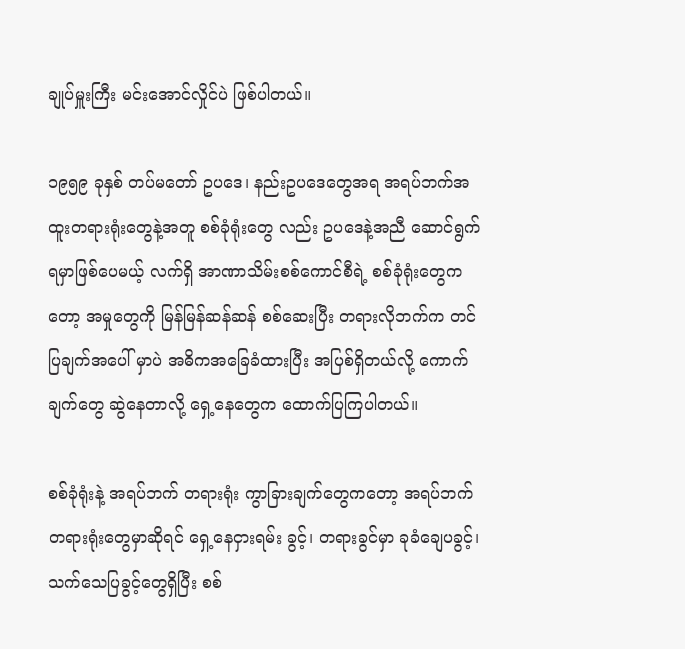ချုပ်မှူးကြီး မင်းအောင်လှိုင်ပဲ ဖြစ်ပါတယ်။

၁၉၅၉ ခုနှစ် တပ်မတော် ဥပဒေ၊ နည်းဥပဒေတွေအရ အရပ်ဘက်အထူးတရားရုံးတွေနဲ့အတူ စစ်ခုံရုံးတွေ လည်း ဥပဒေနဲ့အညီ ဆောင်ရွက်ရမှာဖြစ်ပေမယ့် လက်ရှိ အာဏာသိမ်းစစ်ကောင်စီရဲ့ စစ်ခုံရုံးတွေကတော့ အမှုတွေကို မြန်မြန်ဆန်ဆန် စစ်ဆေးပြီး တရားလိုဘက်က တင်ပြချက်အပေါ် မှာပဲ အဓိကအခြေခံထားပြီး အပြစ်ရှိတယ်လို့ ကောက်ချက်တွေ ဆွဲနေတာလို့ ရှေ့နေတွေက ထောက်ပြကြပါတယ်။

စစ်ခုံရုံးနဲ့ အရပ်ဘက် တရားရုံး ကွာခြားချက်တွေကတော့ အရပ်ဘက် တရားရုံးတွေမှာဆိုရင် ရှေ့နေငှားရမ်း ခွင့်၊ တရားခွင်မှာ ခုခံချေပခွင့်၊ သက်သေပြခွင့်တွေရှိပြီး စစ်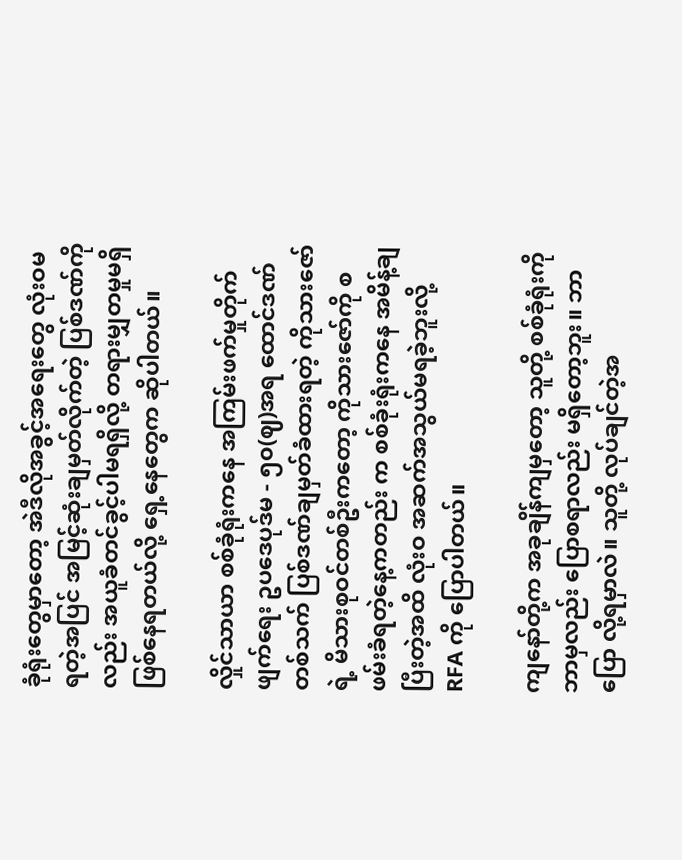ခုံရုံးတွေမှာတော့ အဲဒီလိုအခွင့်အရေးတွေ လုံးဝမရတဲ့အပြင် အမြင့်ဆုံးချမှတ်လိုက်တဲ့ ပြစ်ဒဏ်ကိုလည်း အယူခံတင်ခွင့်ပါမရရှိလို့ တရားမျှတမှုမရှိ ဖြစ်နေရတယ်လို့ ရှေ့နေတွေက ဆိုပါတယ်။

လှိုင်သာယာ စစ်ခုံရုံးကနေ အကြမ်းဖက်မှုတိုက်ဖျက်ရေး ဥပဒေပုဒ်မ - ၅၀(ဈ)အရ ထောင်ဒဏ် တစ်သက် ပြစ်ဒဏ်ချမှတ်ခံထားရတဲ့ ကိုသားဇော်ရဲ့ မိသားစုဝင်တစ်ဦးကတော့ ကိုသားဇော်ကို စဖမ်းခံရတဲ့နေ့ကတည်း က စစ်ခုံးရုံးကနေ အမိန့်ချပြီးတဲ့အထိ လုံးဝ အဆက်အသွယ်မရခဲ့ဘူးလို့ RFA ကို ပြောပါတယ်။

ကျနော်တို့က အခုချိန်ကျမှတော့ သူတို့ စစ်ခုံရုံးကို ဘာမှလည်း ပြောစရာလည်း မရှိတော့ဘူး။ ဘာပြော လို့ရမှာလဲ။ သူတို့ လုပ်ချင်တဲ့အ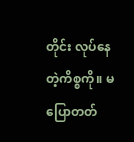တိုင်း လုပ်နေတဲ့ကိစ္စကို။ မပြောတတ်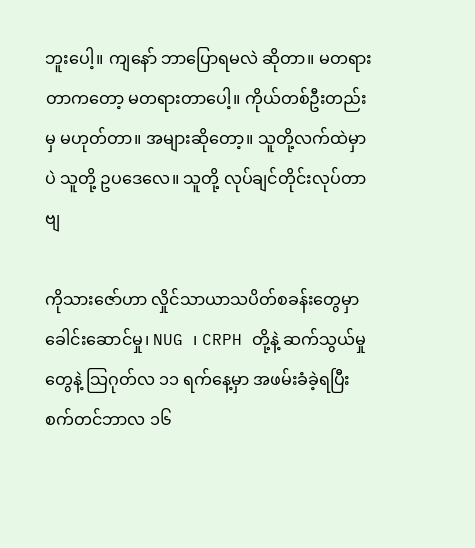ဘူးပေါ့။ ကျနော် ဘာပြောရမလဲ ဆိုတာ။ မတရားတာကတော့ မတရားတာပေါ့။ ကိုယ်တစ်ဦးတည်းမှ မဟုတ်တာ။ အများဆိုတော့။ သူတို့လက်ထဲမှာပဲ သူတို့ ဥပဒေလေ။ သူတို့ လုပ်ချင်တိုင်းလုပ်တာဗျ

ကိုသားဇော်ဟာ လှိုင်သာယာသပိတ်စခန်းတွေမှာ ခေါင်းဆောင်မှု၊ NUG ၊ CRPH တို့နဲ့ ဆက်သွယ်မှုတွေနဲ့ သြဂုတ်လ ၁၁ ရက်နေ့မှာ အဖမ်းခံခဲ့ရပြီး စက်တင်ဘာလ ၁၆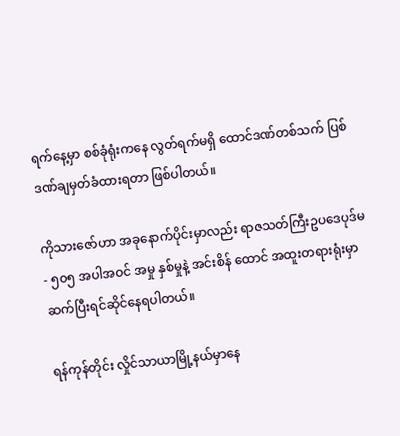ရက်နေ့မှာ စစ်ခုံရုံးကနေ လွတ်ရက်မရှိ ထောင်ဒဏ်တစ်သက် ပြစ်ဒဏ်ချမှတ်ခံထားရတာ ဖြစ်ပါတယ်။

ကိုသားဇော်ဟာ အခုနောက်ပိုင်းမှာလည်း ရာဇသတ်ကြီးဥပဒေပုဒ်မ - ၅၀၅ အပါအဝင် အမှု နှစ်မှုနဲ့ အင်းစိန် ထောင် အထူးတရားရုံးမှာ ဆက်ပြီးရင်ဆိုင်နေရပါတယ်။

ရန်ကုန်တိုင်း လှိုင်သာယာမြို့နယ်မှာနေ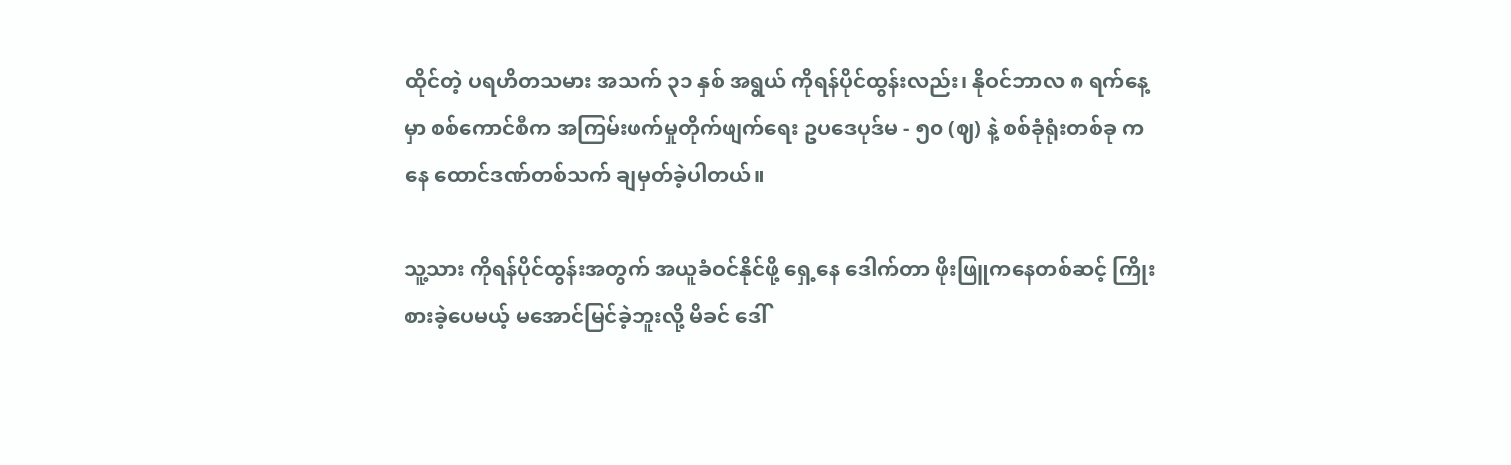ထိုင်တဲ့ ပရဟိတသမား အသက် ၃၁ နှစ် အရွယ် ကိုရန်ပိုင်ထွန်းလည်း၊ နိုဝင်ဘာလ ၈ ရက်နေ့မှာ စစ်ကောင်စီက အကြမ်းဖက်မှုတိုက်ဖျက်ရေး ဥပဒေပုဒ်မ - ၅၀ (ဈ) နဲ့ စစ်ခုံရုံးတစ်ခု ကနေ ထောင်ဒဏ်တစ်သက် ချမှတ်ခဲ့ပါတယ်။

သူ့သား ကိုရန်ပိုင်ထွန်းအတွက် အယူခံဝင်နိုင်ဖို့ ရှေ့နေ ဒေါက်တာ ဖိုးဖြူကနေတစ်ဆင့် ကြိုးစားခဲ့ပေမယ့် မအောင်မြင်ခဲ့ဘူးလို့ မိခင် ဒေါ်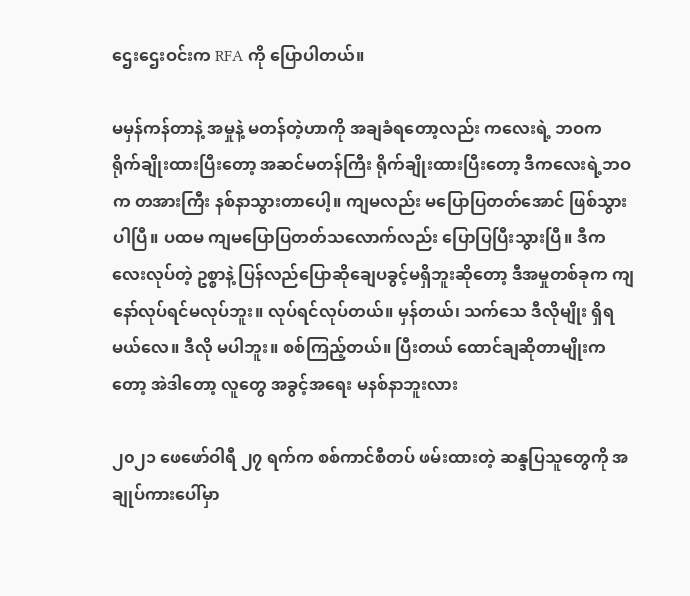ဌေးဌေးဝင်းက RFA ကို ပြောပါတယ်။

မမှန်ကန်တာနဲ့ အမှုနဲ့ မတန်တဲ့ဟာကို အချခံရတော့လည်း ကလေးရဲ့ ဘဝက ရိုက်ချိုးထားပြီးတော့ အဆင်မတန်ကြီး ရိုက်ချိုးထားပြီးတော့ ဒီကလေးရဲ့ဘဝက တအားကြီး နစ်နာသွားတာပေါ့။ ကျမလည်း မပြောပြတတ်အောင် ဖြစ်သွားပါပြီ။ ပထမ ကျမပြောပြတတ်သလောက်လည်း ပြောပြပြီးသွားပြီ။ ဒီက လေးလုပ်တဲ့ ဥစ္စာနဲ့ ပြန်လည်ပြောဆိုချေပခွင့်မရှိဘူးဆိုတော့ ဒီအမှုတစ်ခုက ကျနော်လုပ်ရင်မလုပ်ဘူး။ လုပ်ရင်လုပ်တယ်။ မှန်တယ်၊ သက်သေ ဒီလိုမျိုး ရှိရမယ်လေ။ ဒီလို မပါဘူး။ စစ်ကြည့်တယ်။ ပြီးတယ် ထောင်ချဆိုတာမျိုးကတော့ အဲဒါတော့ လူတွေ အခွင့်အရေး မနစ်နာဘူးလား

၂၀၂၁ ဖေဖော်ဝါရီ ၂၇ ရက်က စစ်ကာင်စီတပ် ဖမ်းထားတဲ့ ဆန္ဒပြသူတွေကို အချုပ်ကားပေါ်မှာ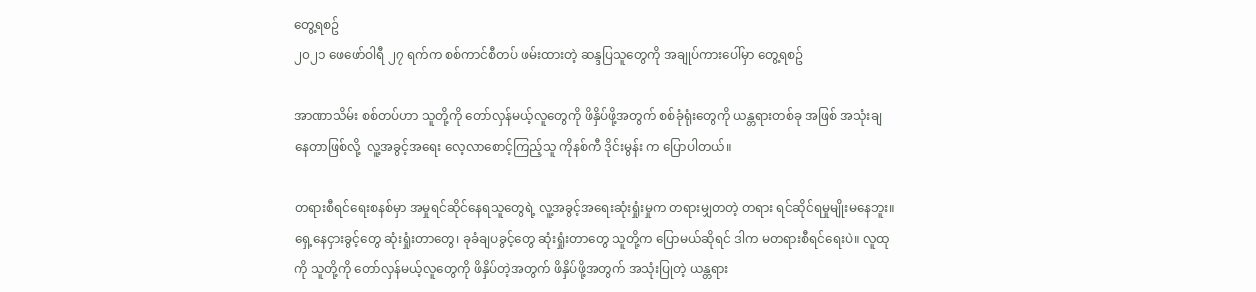တွေ့ရစဥ်
၂၀၂၁ ဖေဖော်ဝါရီ ၂၇ ရက်က စစ်ကာင်စီတပ် ဖမ်းထားတဲ့ ဆန္ဒပြသူတွေကို အချုပ်ကားပေါ်မှာ တွေ့ရစဥ်

အာဏာသိမ်း စစ်တပ်ဟာ သူတို့ကို တော်လှန်မယ့်လူတွေကို ဖိနှိပ်ဖို့အတွက် စစ်ခုံရုံးတွေကို ယန္တရားတစ်ခု အဖြစ် အသုံးချနေတာဖြစ်လို့  လူ့အခွင့်အရေး လေ့လာစောင့်ကြည့်သူ ကိုနစ်ကီ ဒိုင်းမွန်း က ပြောပါတယ်။

တရားစီရင်ရေးစနစ်မှာ အမှုရင်ဆိုင်နေရသူတွေရဲ့ လူ့အခွင့်အရေးဆုံးရှုံးမှုက တရားမျှတတဲ့ တရား ရင်ဆိုင်ရမှုမျိုးမနေဘူး။ ရှေ့နေငှားခွင့်တွေ ဆုံးရှုံးတာတွေ၊ ခုခံချပခွင့်တွေ ဆုံးရှုံးတာတွေ သူတို့က ပြောမယ်ဆိုရင် ဒါက မတရားစီရင်ရေးပဲ။ လူထုကို သူတို့ကို တော်လှန်မယ့်လူတွေကို ဖိနှိပ်တဲ့အတွက် ဖိနှိပ်ဖို့အတွက် အသုံးပြုတဲ့ ယန္တရား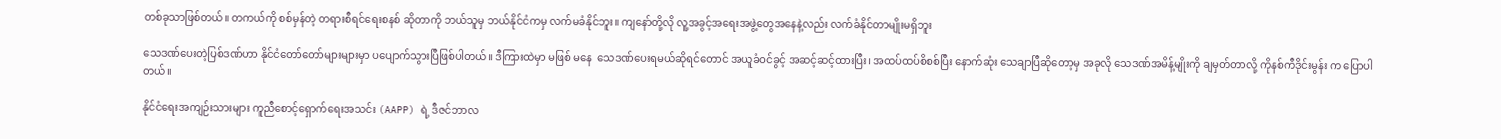တစ်ခုသာဖြစ်တယ်။ တကယ်ကို စစ်မှန်တဲ့ တရားစီရင်ရေးစနစ် ဆိုတာကို ဘယ်သူမှ ဘယ်နိုင်ငံကမှ လက်မခံနိုင်ဘူး။ ကျနော်တို့လို လူ့အခွင့်အရေးအဖွဲ့တွေအနေနဲ့လည်း လက်ခံနိုင်တာမျိုးမရှိဘူး

သေဒဏ်ပေးတဲ့ပြစ်ဒဏ်ဟာ နိုင်ငံတော်တော်များများမှာ ပပျောက်သွားပြီဖြစ်ပါတယ်။ ဒီကြားထဲမှာ မဖြစ် မနေ  သေဒဏ်ပေးရမယ်ဆိုရင်တောင် အယူခံဝင်ခွင့် အဆင့်ဆင့်ထားပြီး၊ အထပ်ထပ်စိစစ်ပြီး နောက်ဆုံး သေချာပြီဆိုတော့မှ အခုလို သေဒဏ်အမိန့်မျိုးကို ချမှတ်တာလို့ ကိုနစ်ကီဒိုင်းမွန်း က ပြောပါတယ်။

နိုင်ငံရေးအကျဉ်းသားများ ကူညီစောင့်ရှောက်ရေးအသင်း (AAPP) ရဲ့ ဒီဇင်ဘာလ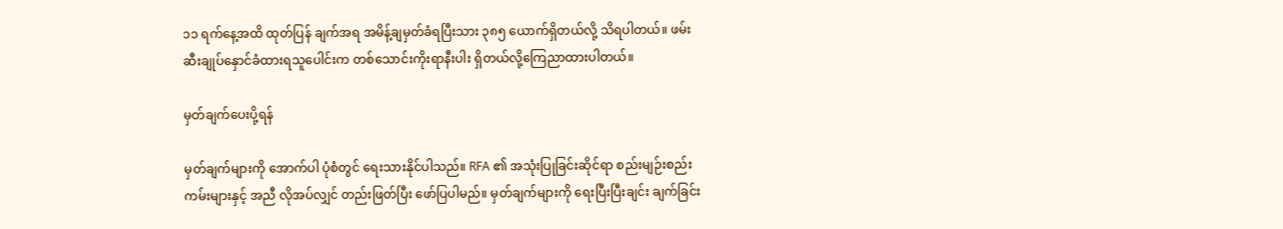၁၁ ရက်နေ့အထိ ထုတ်ပြန် ချက်အရ အမိန့်ချမှတ်ခံရပြီးသား ၃၈၅ ယောက်ရှိတယ်လို့ သိရပါတယ်။ ဖမ်းဆီးချုပ်နှောင်ခံထားရသူပေါင်းက တစ်သောင်းကိုးရာနီးပါး ရှိတယ်လို့ကြေညာထားပါတယ်။

မှတ်ချက်ပေးပို့ရန်

မှတ်ချက်များကို အောက်ပါ ပုံစံတွင် ရေးသားနိုင်ပါသည်။ RFA ၏ အသုံးပြုခြင်းဆိုင်ရာ စည်းမျဉ်းစည်းကမ်းများနှင့် အညီ လိုအပ်လျှင် တည်းဖြတ်ပြီး ဖော်ပြပါမည်။ မှတ်ချက်များကို ရေးပြီးပြီးချင်း ချက်ခြင်း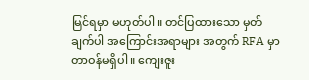မြင်ရမှာ မဟုတ်ပါ။ တင်ပြထားသော မှတ်ချက်ပါ အကြောင်းအရာများ အတွက် RFA မှာ တာဝန်မရှိပါ။ ကျေးဇူး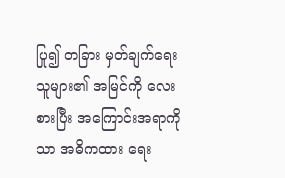ပြု၍ တခြား မှတ်ချက်ရေးသူများ၏ အမြင်ကို လေးစားပြီး အကြောင်းအရာကိုသာ အဓိကထား ရေး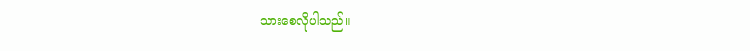သားစေလိုပါသည်။